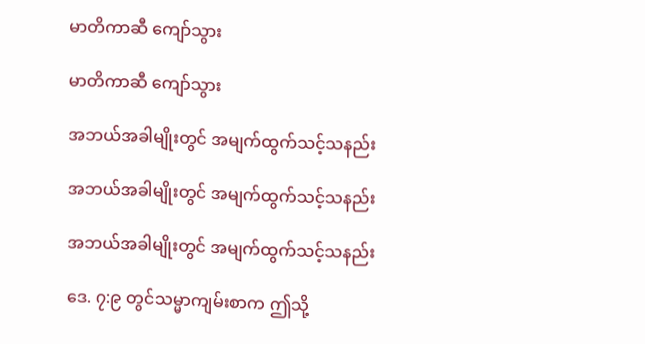မာတိကာဆီ ကျော်သွား

မာတိကာဆီ ကျော်သွား

အဘယ်အခါမျိုးတွင် အမျက်ထွက်သင့်သနည်း

အဘယ်အခါမျိုးတွင် အမျက်ထွက်သင့်သနည်း

အဘယ်အခါမျိုးတွင် အမျက်ထွက်သင့်သနည်း

ဒေ. ၇:၉ တွင်သမ္မာကျမ်းစာက ဤသို့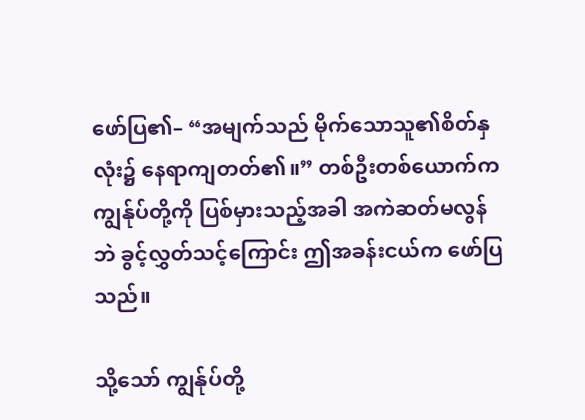ဖော်ပြ၏– “အမျက်သည် မိုက်သောသူ၏စိတ်နှလုံး၌ နေရာကျတတ်၏။” တစ်ဦးတစ်ယောက်က ကျွန်ုပ်တို့ကို ပြစ်မှားသည့်အခါ အကဲဆတ်မလွန်ဘဲ ခွင့်လွှတ်သင့်ကြောင်း ဤအခန်းငယ်က ဖော်ပြသည်။

သို့သော် ကျွန်ုပ်တို့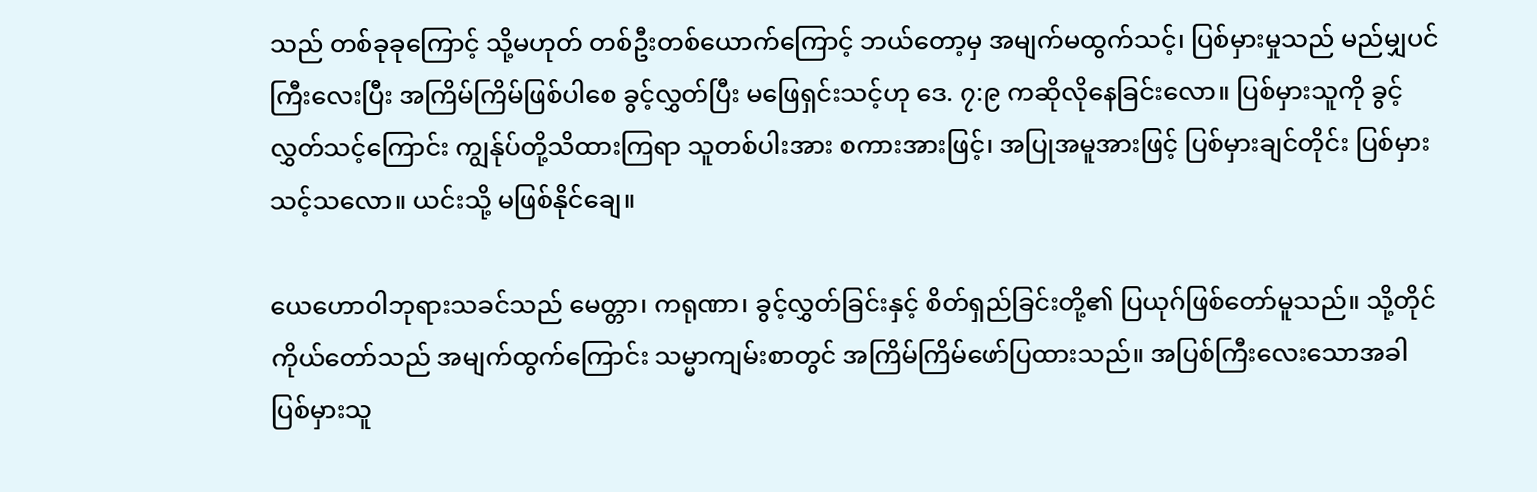သည် တစ်ခုခုကြောင့် သို့မဟုတ် တစ်ဦးတစ်ယောက်ကြောင့် ဘယ်တော့မှ အမျက်မထွက်သင့်၊ ပြစ်မှားမှုသည် မည်မျှပင်ကြီးလေးပြီး အကြိမ်ကြိမ်ဖြစ်ပါစေ ခွင့်လွှတ်ပြီး မဖြေရှင်းသင့်ဟု ဒေ. ၇:၉ ကဆိုလိုနေခြင်းလော။ ပြစ်မှားသူကို ခွင့်လွှတ်သင့်ကြောင်း ကျွန်ုပ်တို့သိထားကြရာ သူတစ်ပါးအား စကားအားဖြင့်၊ အပြုအမူအားဖြင့် ပြစ်မှားချင်တိုင်း ပြစ်မှားသင့်သလော။ ယင်းသို့ မဖြစ်နိုင်ချေ။

ယေဟောဝါဘုရားသခင်သည် မေတ္တာ၊ ကရုဏာ၊ ခွင့်လွှတ်ခြင်းနှင့် စိတ်ရှည်ခြင်းတို့၏ ပြယုဂ်ဖြစ်တော်မူသည်။ သို့တိုင် ကိုယ်တော်သည် အမျက်ထွက်ကြောင်း သမ္မာကျမ်းစာတွင် အကြိမ်ကြိမ်ဖော်ပြထားသည်။ အပြစ်ကြီးလေးသောအခါ ပြစ်မှားသူ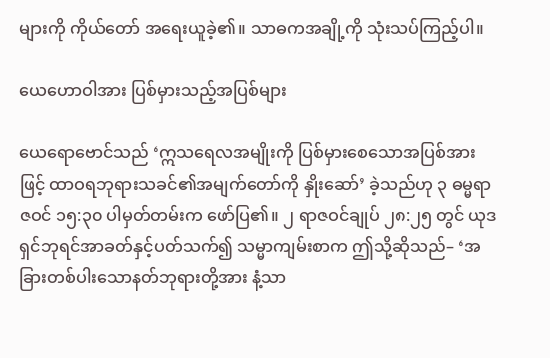များကို ကိုယ်တော် အရေးယူခဲ့၏။ သာဓကအချို့ကို သုံးသပ်ကြည့်ပါ။

ယေဟောဝါအား ပြစ်မှားသည့်အပြစ်များ

ယေရောဗောင်သည် ‘ဣသရေလအမျိုးကို ပြစ်မှားစေသောအပြစ်အားဖြင့် ထာဝရဘုရားသခင်၏အမျက်တော်ကို နှိုးဆော်’ ခဲ့သည်ဟု ၃ ဓမ္မရာဇဝင် ၁၅:၃၀ ပါမှတ်တမ်းက ဖော်ပြ၏။ ၂ ရာဇဝင်ချုပ် ၂၈:၂၅ တွင် ယုဒရှင်ဘုရင်အာခတ်နှင့်ပတ်သက်၍ သမ္မာကျမ်းစာက ဤသို့ဆိုသည်– ‘အခြားတစ်ပါးသောနတ်ဘုရားတို့အား နံ့သာ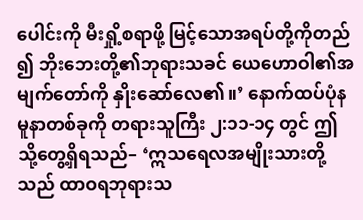ပေါင်းကို မီးရှို့စရာဖို့ မြင့်သောအရပ်တို့ကိုတည်၍ ဘိုးဘေးတို့၏ဘုရားသခင် ယေဟောဝါ၏အမျက်တော်ကို နှိုးဆော်လေ၏။’ နောက်ထပ်ပုံနမူနာတစ်ခုကို တရားသူကြီး ၂:၁၁-၁၄ တွင် ဤသို့တွေ့ရှိရသည်– ‘ဣသရေလအမျိုးသားတို့သည် ထာဝရဘုရားသ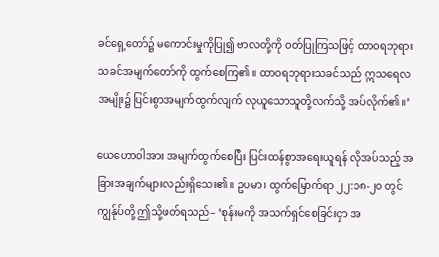ခင်ရှေ့တော်၌ မကောင်းမှုကိုပြု၍ ဗာလတို့ကို ဝတ်ပြုကြသဖြင့် ထာဝရဘုရားသခင်အမျက်တော်ကို ထွက်စေကြ၏။ ထာဝရဘုရားသခင်သည် ဣသရေလအမျိုး၌ ပြင်းစွာအမျက်ထွက်လျက် လုယူသောသူတို့လက်သို့ အပ်လိုက်၏။’

ယေဟောဝါအား အမျက်ထွက်စေပြီး ပြင်းထန်စွာအရေးယူရန် လိုအပ်သည့် အခြားအချက်များလည်းရှိသေး၏။ ဥပမာ၊ ထွက်မြောက်ရာ ၂၂:၁၈-၂၀ တွင်ကျွန်ုပ်တို့ ဤသို့ဖတ်ရသည်– ‘စုန်းမကို အသက်ရှင်စေခြင်းငှာ အ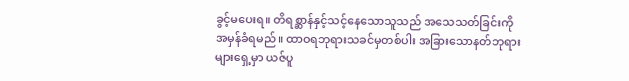ခွင့်မပေးရ။ တိရစ္ဆာန်နှင့်သင့်နေသောသူသည် အသေသတ်ခြင်းကို အမှန်ခံရမည်။ ထာဝရဘုရားသခင်မှတစ်ပါး အခြားသောနတ်ဘုရားများရှေ့မှာ ယဇ်ပူ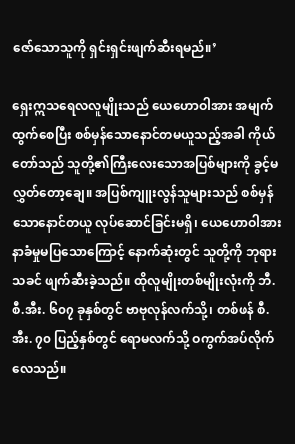ဇော်သောသူကို ရှင်းရှင်းဖျက်ဆီးရမည်။’

ရှေးဣသရေလလူမျိုးသည် ယေဟောဝါအား အမျက်ထွက်စေပြီး စစ်မှန်သောနောင်တမယူသည့်အခါ ကိုယ်တော်သည် သူတို့၏ကြီးလေးသောအပြစ်များကို ခွင့်မလွှတ်တော့ချေ။ အပြစ်ကျူးလွန်သူများသည် စစ်မှန်သောနောင်တယူ လုပ်ဆောင်ခြင်းမရှိ၊ ယေဟောဝါအား နာခံမှုမပြသောကြောင့် နောက်ဆုံးတွင် သူတို့ကို ဘုရားသခင် ဖျက်ဆီးခဲ့သည်။ ထိုလူမျိုးတစ်မျိုးလုံးကို ဘီ.စီ.အီး. ၆၀၇ ခုနှစ်တွင် ဗာဗုလုန်လက်သို့၊ တစ်ဖန် စီ.အီး. ၇၀ ပြည့်နှစ်တွင် ရောမလက်သို့ ဝကွက်အပ်လိုက်လေသည်။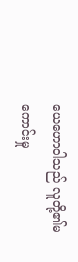ယေဟောဝါသည် လူတို့၏မကောင်းမှု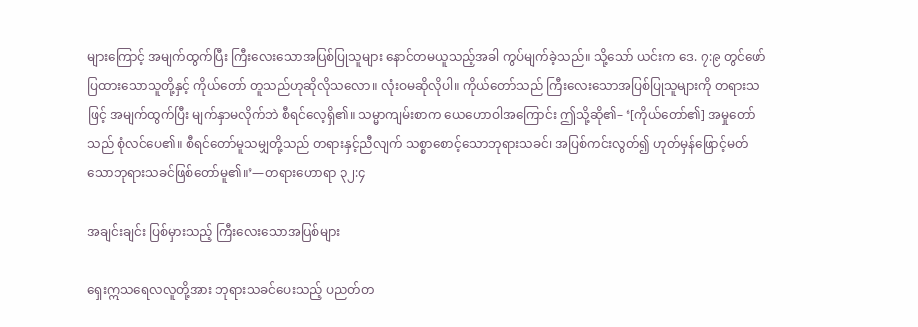များကြောင့် အမျက်ထွက်ပြီး ကြီးလေးသောအပြစ်ပြုသူများ နောင်တမယူသည့်အခါ ကွပ်မျက်ခဲ့သည်။ သို့သော် ယင်းက ဒေ. ၇:၉ တွင်ဖော်ပြထားသောသူတို့နှင့် ကိုယ်တော် တူသည်ဟုဆိုလိုသလော။ လုံးဝမဆိုလိုပါ။ ကိုယ်တော်သည် ကြီးလေးသောအပြစ်ပြုသူများကို တရားသဖြင့် အမျက်ထွက်ပြီး မျက်နှာမလိုက်ဘဲ စီရင်လေ့ရှိ၏။ သမ္မာကျမ်းစာက ယေဟောဝါအကြောင်း ဤသို့ဆို၏– ‘[ကိုယ်တော်၏] အမှုတော်သည် စုံလင်ပေ၏။ စီရင်တော်မူသမျှတို့သည် တရားနှင့်ညီလျက် သစ္စာစောင့်သောဘုရားသခင်၊ အပြစ်ကင်းလွတ်၍ ဟုတ်မှန်ဖြောင့်မတ်သောဘုရားသခင်ဖြစ်တော်မူ၏။’—တရားဟောရာ ၃၂:၄

အချင်းချင်း ပြစ်မှားသည့် ကြီးလေးသောအပြစ်များ

ရှေးဣသရေလလူတို့အား ဘုရားသခင်ပေးသည့် ပညတ်တ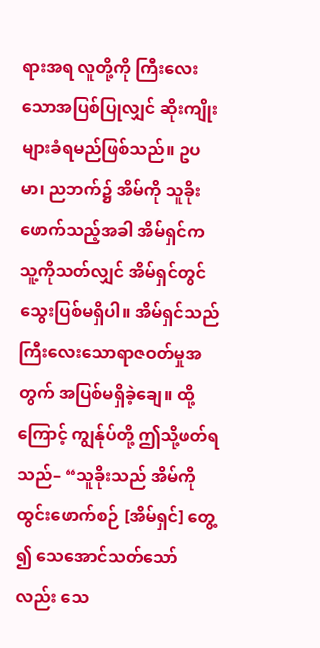ရားအရ လူတို့ကို ကြီးလေးသောအပြစ်ပြုလျှင် ဆိုးကျိုးများခံရမည်ဖြစ်သည်။ ဥပမာ၊ ညဘက်၌ အိမ်ကို သူခိုးဖောက်သည့်အခါ အိမ်ရှင်က သူ့ကိုသတ်လျှင် အိမ်ရှင်တွင် သွေးပြစ်မရှိပါ။ အိမ်ရှင်သည် ကြီးလေးသောရာဇဝတ်မှုအတွက် အပြစ်မရှိခဲ့ချေ။ ထို့ကြောင့် ကျွန်ုပ်တို့ ဤသို့ဖတ်ရသည်– “သူခိုးသည် အိမ်ကိုထွင်းဖောက်စဉ် [အိမ်ရှင်] တွေ့၍ သေအောင်သတ်သော်လည်း သေ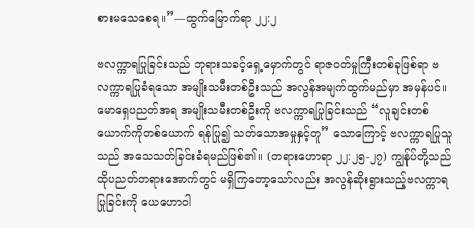စားမသေစေရ။”—ထွက်မြောက်ရာ ၂၂:၂

ဗလက္ကာရပြုခြင်းသည် ဘုရားသခင့်ရှေ့မှောက်တွင် ရာဇဝတ်မှုကြီးတစ်ခုဖြစ်ရာ ဗလက္ကာရပြုခံရသော အမျိုးသမီးတစ်ဦးသည် အလွန်အမျက်ထွက်မည်မှာ အမှန်ပင်။ မောရှေပညတ်အရ အမျိုးသမီးတစ်ဦးကို ဗလက္ကာရပြုခြင်းသည် “လူချင်းတစ်ယောက်ကိုတစ်ယောက် ရန်ပြု၍ သတ်သောအမှုနှင့်တူ” သောကြောင့် ဗလက္ကာရပြုသူသည် အသေသတ်ခြင်းခံရမည်ဖြစ်၏။ (တရားဟောရာ ၂၂:၂၅-၂၇) ကျွန်ုပ်တို့သည် ထိုပညတ်တရားအောက်တွင် မရှိကြတော့သော်လည်း အလွန်ဆိုးရွားသည့်ဗလက္ကာရပြုခြင်းကို ယေဟောဝါ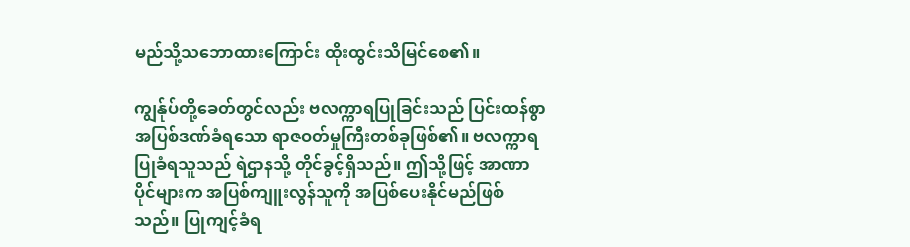မည်သို့သဘောထားကြောင်း ထိုးထွင်းသိမြင်စေ၏။

ကျွန်ုပ်တို့ခေတ်တွင်လည်း ဗလက္ကာရပြုခြင်းသည် ပြင်းထန်စွာ အပြစ်ဒဏ်ခံရသော ရာဇဝတ်မှုကြီးတစ်ခုဖြစ်၏။ ဗလက္ကာရပြုခံရသူသည် ရဲဌာနသို့ တိုင်ခွင့်ရှိသည်။ ဤသို့ဖြင့် အာဏာပိုင်များက အပြစ်ကျူးလွန်သူကို အပြစ်ပေးနိုင်မည်ဖြစ်သည်။ ပြုကျင့်ခံရ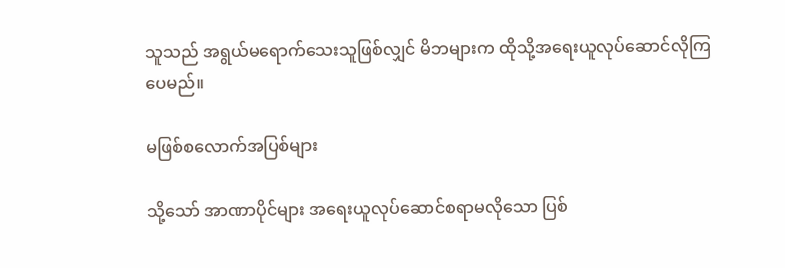သူသည် အရွယ်မရောက်သေးသူဖြစ်လျှင် မိဘများက ထိုသို့အရေးယူလုပ်ဆောင်လိုကြပေမည်။

မဖြစ်စလောက်အပြစ်များ

သို့သော် အာဏာပိုင်များ အရေးယူလုပ်ဆောင်စရာမလိုသော ပြစ်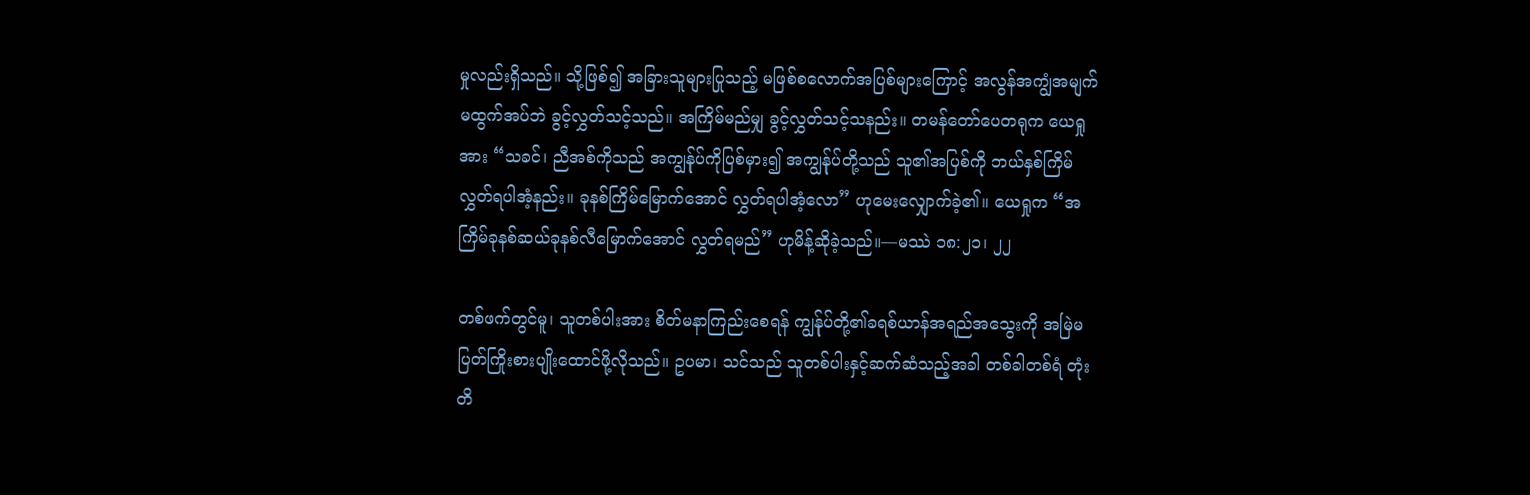မှုလည်းရှိသည်။ သို့ဖြစ်၍ အခြားသူများပြုသည့် မဖြစ်စလောက်အပြစ်များကြောင့် အလွန်အကျွံအမျက်မထွက်အပ်ဘဲ ခွင့်လွှတ်သင့်သည်။ အကြိမ်မည်မျှ ခွင့်လွှတ်သင့်သနည်း။ တမန်တော်ပေတရုက ယေရှုအား “သခင်၊ ညီအစ်ကိုသည် အကျွန်ုပ်ကိုပြစ်မှား၍ အကျွန်ုပ်တို့သည် သူ၏အပြစ်ကို ဘယ်နှစ်ကြိမ်လွှတ်ရပါအံ့နည်း။ ခုနစ်ကြိမ်မြောက်အောင် လွှတ်ရပါအံ့လော” ဟုမေးလျှောက်ခဲ့၏။ ယေရှုက “အကြိမ်ခုနစ်ဆယ်ခုနစ်လီမြောက်အောင် လွှတ်ရမည်” ဟုမိန့်ဆိုခဲ့သည်။—မဿဲ ၁၈:၂၁၊ ၂၂

တစ်ဖက်တွင်မူ၊ သူတစ်ပါးအား စိတ်မနာကြည်းစေရန် ကျွန်ုပ်တို့၏ခရစ်ယာန်အရည်အသွေးကို အမြဲမပြတ်ကြိုးစားပျိုးထောင်ဖို့လိုသည်။ ဥပမာ၊ သင်သည် သူတစ်ပါးနှင့်ဆက်ဆံသည့်အခါ တစ်ခါတစ်ရံ တုံးတိ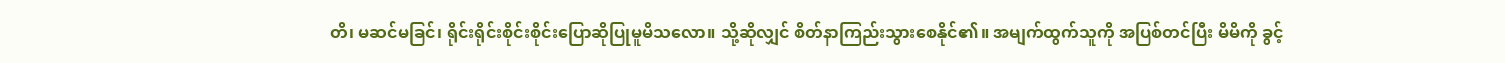တိ၊ မဆင်မခြင်၊ ရိုင်းရိုင်းစိုင်းစိုင်းပြောဆိုပြုမူမိသလော။ သို့ဆိုလျှင် စိတ်နာကြည်းသွားစေနိုင်၏။ အမျက်ထွက်သူကို အပြစ်တင်ပြီး မိမိကို ခွင့်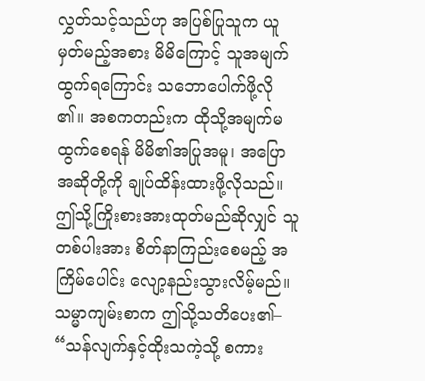လွှတ်သင့်သည်ဟု အပြစ်ပြုသူက ယူမှတ်မည့်အစား မိမိကြောင့် သူအမျက်ထွက်ရကြောင်း သဘောပေါက်ဖို့လို၏။ အစကတည်းက ထိုသို့အမျက်မထွက်စေရန် မိမိ၏အပြုအမူ၊ အပြောအဆိုတို့ကို ချုပ်ထိန်းထားဖို့လိုသည်။ ဤသို့ကြိုးစားအားထုတ်မည်ဆိုလျှင် သူတစ်ပါးအား စိတ်နာကြည်းစေမည့် အကြိမ်ပေါင်း လျော့နည်းသွားလိမ့်မည်။ သမ္မာကျမ်းစာက ဤသို့သတိပေး၏– “သန်လျက်နှင့်ထိုးသကဲ့သို့ စကား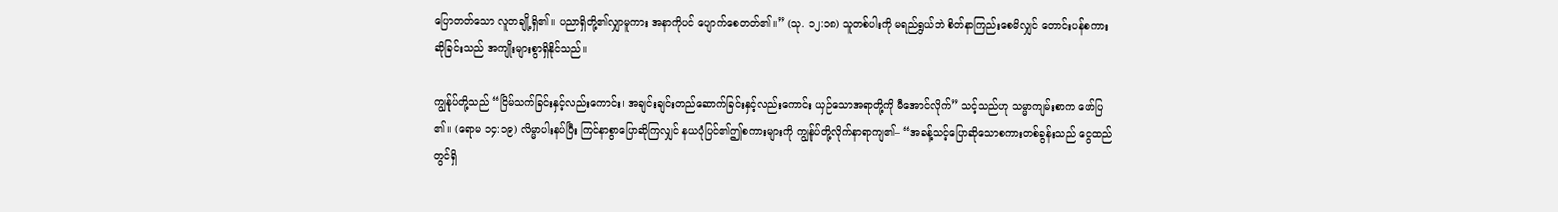ပြောတတ်သော လူတချို့ရှိ၏။ ပညာရှိတို့၏လျှာမူကား အနာကိုပင် ပျောက်စေတတ်၏။” (သု. ၁၂:၁၈) သူတစ်ပါးကို မရည်ရွယ်ဘဲ စိတ်နာကြည်းစေမိလျှင် တောင်းပန်စကားဆိုခြင်းသည် အကျိုးများစွာရှိနိုင်သည်။

ကျွန်ုပ်တို့သည် “ငြိမ်သက်ခြင်းနှင့်လည်းကောင်း၊ အချင်းချင်းတည်ဆောက်ခြင်းနှင့်လည်းကောင်း ယှဉ်သောအရာတို့ကို မီအောင်လိုက်” သင့်သည်ဟု သမ္မာကျမ်းစာက ဖော်ပြ၏။ (ရောမ ၁၄:၁၉) လိမ္မာပါးနပ်ပြီး ကြင်နာစွာပြောဆိုကြလျှင် နယပုံပြင်၏ဤစကားများကို ကျွန်ုပ်တို့လိုက်နာရာကျ၏– “အခန့်သင့်ပြောဆိုသောစကားတစ်ခွန်းသည် ငွေထည်တွင်ရှိ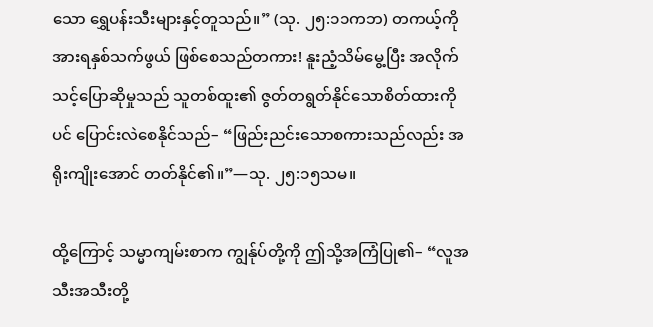သော ရွှေပန်းသီးများနှင့်တူသည်။” (သု. ၂၅:၁၁ကဘ) တကယ့်ကိုအားရနှစ်သက်ဖွယ် ဖြစ်စေသည်တကား! နူးညံ့သိမ်မွေ့ပြီး အလိုက်သင့်ပြောဆိုမှုသည် သူတစ်ထူး၏ ဇွတ်တရွတ်နိုင်သောစိတ်ထားကိုပင် ပြောင်းလဲစေနိုင်သည်– “ဖြည်းညင်းသောစကားသည်လည်း အရိုးကျိုးအောင် တတ်နိုင်၏။”—သု. ၂၅:၁၅သမ။

ထို့ကြောင့် သမ္မာကျမ်းစာက ကျွန်ုပ်တို့ကို ဤသို့အကြံပြု၏– “လူအသီးအသီးတို့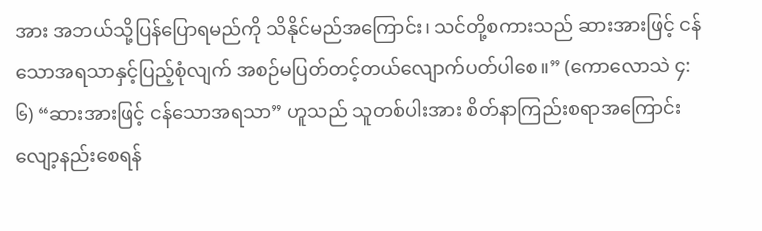အား အဘယ်သို့ပြန်ပြောရမည်ကို သိနိုင်မည်အကြောင်း၊ သင်တို့စကားသည် ဆားအားဖြင့် ငန်သောအရသာနှင့်ပြည့်စုံလျက် အစဉ်မပြတ်တင့်တယ်လျောက်ပတ်ပါစေ။” (ကောလောသဲ ၄:၆) “ဆားအားဖြင့် ငန်သောအရသာ” ဟူသည် သူတစ်ပါးအား စိတ်နာကြည်းစရာအကြောင်း လျော့နည်းစေရန်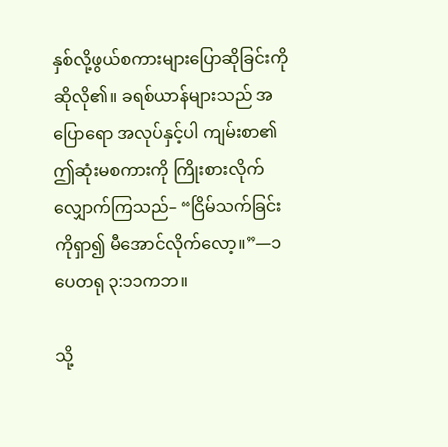နှစ်လို့ဖွယ်စကားများပြောဆိုခြင်းကို ဆိုလို၏။ ခရစ်ယာန်များသည် အပြောရော အလုပ်နှင့်ပါ ကျမ်းစာ၏ဤဆုံးမစကားကို ကြိုးစားလိုက်လျှောက်ကြသည်– “ငြိမ်သက်ခြင်းကိုရှာ၍ မီအောင်လိုက်လော့။”—၁ ပေတရု ၃:၁၁ကဘ။

သို့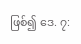ဖြစ်၍ ဒေ. ၇: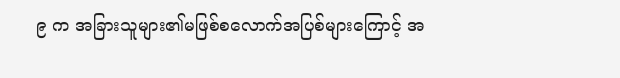၉ က အခြားသူများ၏မဖြစ်စလောက်အပြစ်များကြောင့် အ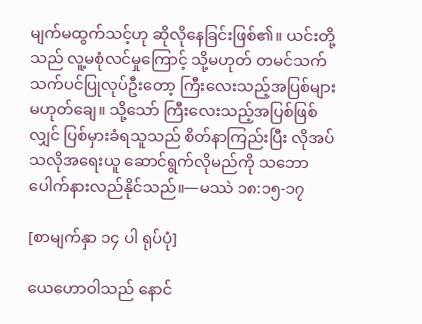မျက်မထွက်သင့်ဟု ဆိုလိုနေခြင်းဖြစ်၏။ ယင်းတို့သည် လူ့မစုံလင်မှုကြောင့် သို့မဟုတ် တမင်သက်သက်ပင်ပြုလုပ်ဦးတော့ ကြီးလေးသည့်အပြစ်များမဟုတ်ချေ။ သို့သော် ကြီးလေးသည့်အပြစ်ဖြစ်လျှင် ပြစ်မှားခံရသူသည် စိတ်နာကြည်းပြီး လိုအပ်သလိုအရေးယူ ဆောင်ရွက်လိုမည်ကို သဘောပေါက်နားလည်နိုင်သည်။—မဿဲ ၁၈:၁၅-၁၇

[စာမျက်နှာ ၁၄ ပါ ရုပ်ပုံ]

ယေဟောဝါသည် နောင်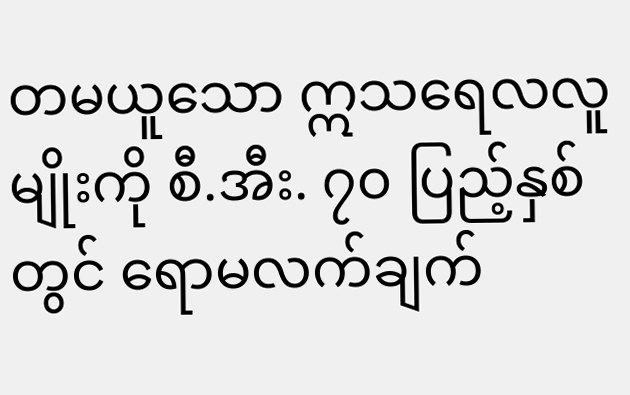တမယူသော ဣသရေလလူမျိုးကို စီ.အီး. ၇၀ ပြည့်နှစ်တွင် ရောမလက်ချက်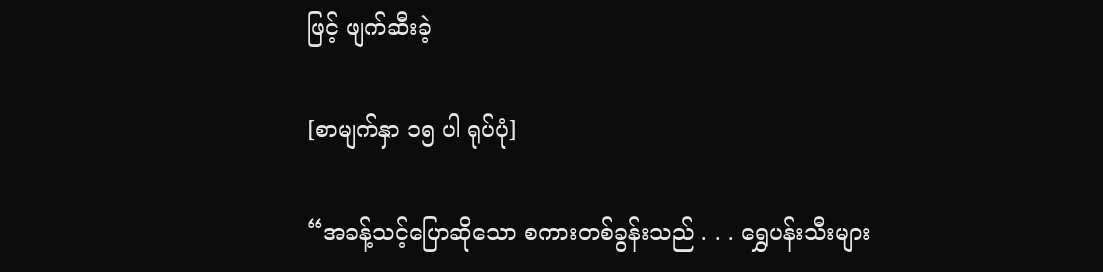ဖြင့် ဖျက်ဆီးခဲ့

[စာမျက်နှာ ၁၅ ပါ ရုပ်ပုံ]

“အခန့်သင့်ပြောဆိုသော စကားတစ်ခွန်းသည် . . . ရွှေပန်းသီးများ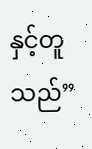နှင့်တူသည်”